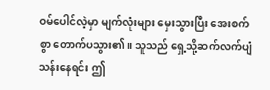ဝမ်ပေါင်လဲ့မှာ မျက်လုံးများ မှေးသွားပြီး အေးစက်စွာ တောက်ပသွား၏။ သူသည် ရှေ့သို့ဆက်လက်ပျံသန်းနေရင်း ဤ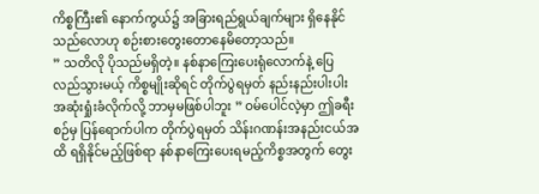ကိစ္စကြီး၏ နောက်ကွယ်၌ အခြားရည်ရွယ်ချက်များ ရှိနေနိုင်သည်လောဟု စဉ်းစားတွေးတောနေမိတော့သည်။
” သတိလို ပိုသည်မရှိတဲ့။ နစ်နာကြေးပေးရုံလောက်နဲ့ ပြေလည်သွားမယ့် ကိစ္စမျိုးဆိုရင် တိုက်ပွဲရမှတ် နည်းနည်းပါးပါး အဆုံးရှုံးခံလိုက်လို့ ဘာမှမဖြစ်ပါဘူး ” ဝမ်ပေါင်လဲ့မှာ ဤခရီးစဉ်မှ ပြန်ရောက်ပါက တိုက်ပွဲရမှတ် သိန်းဂဏန်းအနည်းငယ်အထိ ရရှိနိုင်မည့်ဖြစ်ရာ နစ်နာကြေးပေးရမည့်ကိစ္စအတွက် တွေး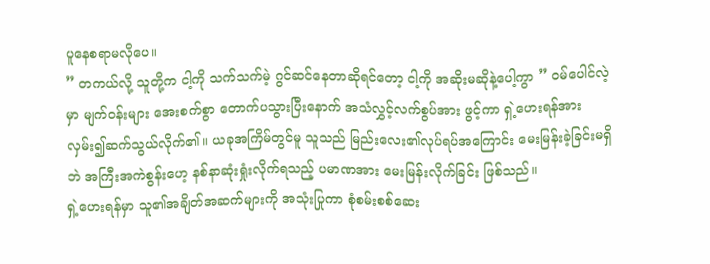ပူနေစရာမလိုပေ။
” တကယ်လို့ သူတို့က ငါ့ကို သက်သက်မဲ့ ဂွင်ဆင်နေတာဆိုရင်တော့ ငါ့ကို အဆိုးမဆိုနဲ့ပေါ့ကွာ ” ဝမ်ပေါင်လဲ့မှာ မျက်ဝန်းများ အေးစက်စွာ တောက်ပသွားပြီးနောက် အသံလွှင့်လက်စွပ်အား ဖွင့်ကာ ရှဲ့ဟေးရန်အား လှမ်း၍ဆက်သွယ်လိုက်၏။ ယခုအကြိမ်တွင်မူ သူသည် မြည်းလေး၏လုပ်ရပ်အကြောင်း မေးမြန်းခဲ့ခြင်းမရှိဘဲ အကြီးအကဲစွန်းဟေ့ နစ်နာဆုံးရှုံးလိုက်ရသည့် ပမာဏအား မေးမြန်းလိုက်ခြင်း ဖြစ်သည်။
ရှဲ့ဟေးရန်မှာ သူ၏အချိတ်အဆက်များကို အသုံးပြုကာ စုံစမ်းစစ်ဆေး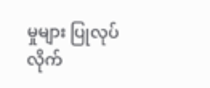မှုများ ပြုလုပ်လိုက်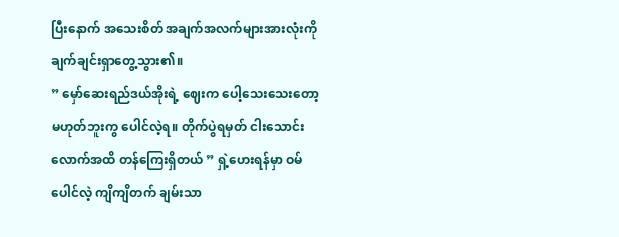ပြီးနောက် အသေးစိတ် အချက်အလက်များအားလုံးကို ချက်ချင်းရှာတွေ့သွား၏။
” မှော်ဆေးရည်ဒယ်အိုးရဲ့ ဈေးက ပေါ့သေးသေးတော့ မဟုတ်ဘူးကွ ပေါင်လဲ့ရ။ တိုက်ပွဲရမှတ် ငါးသောင်းလောက်အထိ တန်ကြေးရှိတယ် ” ရှဲ့ဟေးရန်မှာ ဝမ်ပေါင်လဲ့ ကျိကျိတက် ချမ်းသာ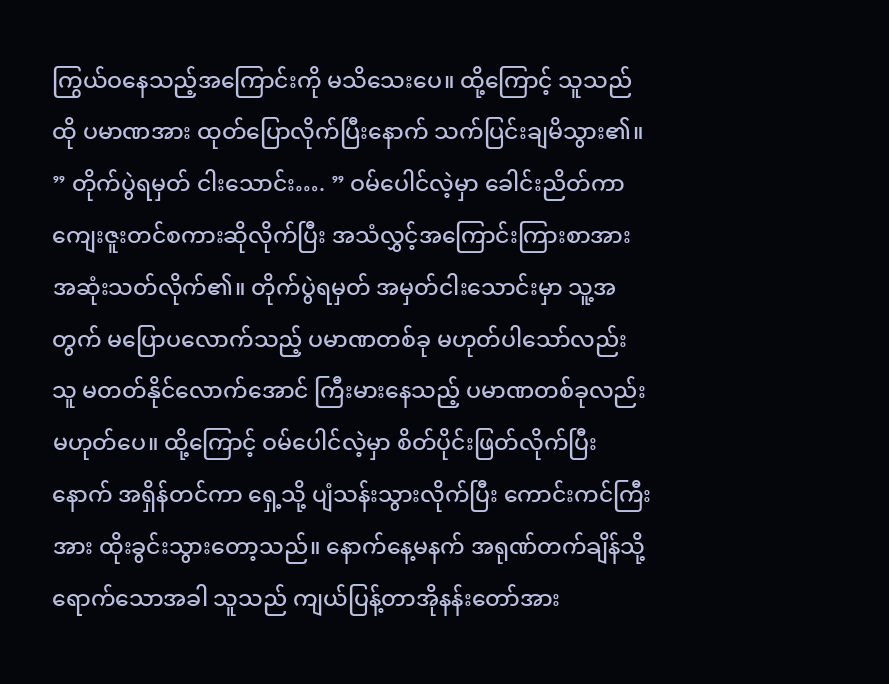ကြွယ်ဝနေသည့်အကြောင်းကို မသိသေးပေ။ ထို့ကြောင့် သူသည် ထို ပမာဏအား ထုတ်ပြောလိုက်ပြီးနောက် သက်ပြင်းချမိသွား၏။
” တိုက်ပွဲရမှတ် ငါးသောင်း…. ” ဝမ်ပေါင်လဲ့မှာ ခေါင်းညိတ်ကာ ကျေးဇူးတင်စကားဆိုလိုက်ပြီး အသံလွှင့်အကြောင်းကြားစာအား အဆုံးသတ်လိုက်၏။ တိုက်ပွဲရမှတ် အမှတ်ငါးသောင်းမှာ သူ့အတွက် မပြောပလောက်သည့် ပမာဏတစ်ခု မဟုတ်ပါသော်လည်း သူ မတတ်နိုင်လောက်အောင် ကြီးမားနေသည့် ပမာဏတစ်ခုလည်း မဟုတ်ပေ။ ထို့ကြောင့် ဝမ်ပေါင်လဲ့မှာ စိတ်ပိုင်းဖြတ်လိုက်ပြီးနောက် အရှိန်တင်ကာ ရှေ့သို့ ပျံသန်းသွားလိုက်ပြီး ကောင်းကင်ကြီးအား ထိုးခွင်းသွားတော့သည်။ နောက်နေ့မနက် အရုဏ်တက်ချိန်သို့ ရောက်သောအခါ သူသည် ကျယ်ပြန့်တာအိုနန်းတော်အား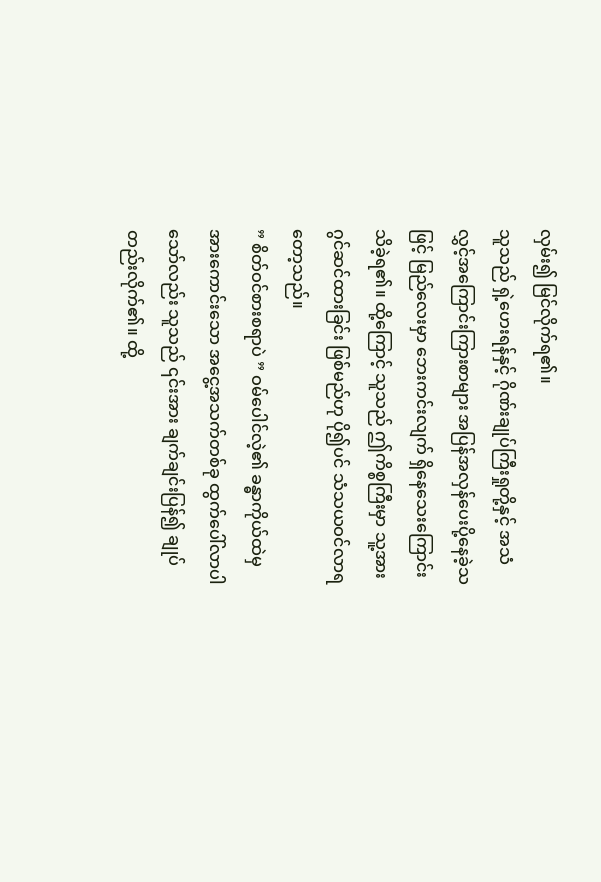လှမ်း၍ မြင်လိုက်ရ၏။
သူသည် ရှဲ့ဟေးရန်နှင့် ဂိုဏ်းချုပ်ကြီးရှုတို့နှင့် အသံလွှင့်အကြောင်းကြားစာများ အပြန်အလှန်ပေးပို့နေခဲ့သဖြင့် မြည်လေးမှာ ဘေးကင်းလျက် ရှိနေသေးကြောင်း သိခဲ့ရ၏။ ထို့ကြောင့် သူသည် ဤကိစ္စကြီးမှာ သူ့အား ဂွင်ဆင်ထားခြင်း ဖြစ်မည်ဟု ပို၍ပင် သံသယဝင်လာရတော့သည်။
” စိတ်ဝင်စားစရာပဲ ” ဝမ်ပေါင်လဲ့၏ ခန္ဓာကိုယ်ထဲမှ အားကောင်းသော အငွေ့အသက်တစ်ခု ထွက်ပေါ်လာပါသော်လည်း သူသည် ၎င်းအား ချက်ချင်းပြန်၍ ချုပ်တည်းလိုက်၏။ ထို့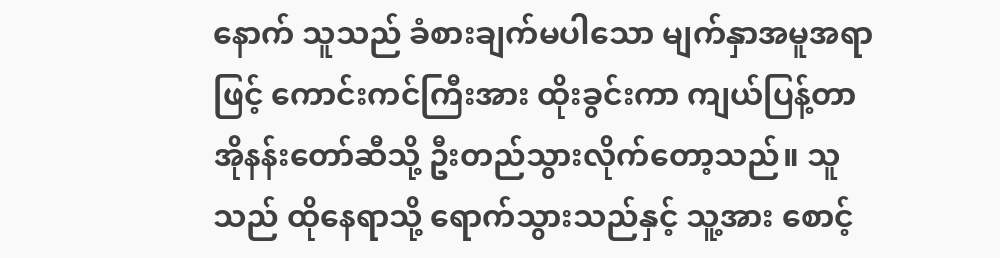နောက် သူသည် ခံစားချက်မပါသော မျက်နှာအမူအရာဖြင့် ကောင်းကင်ကြီးအား ထိုးခွင်းကာ ကျယ်ပြန့်တာအိုနန်းတော်ဆီသို့ ဦးတည်သွားလိုက်တော့သည်။ သူသည် ထိုနေရာသို့ ရောက်သွားသည်နှင့် သူ့အား စောင့်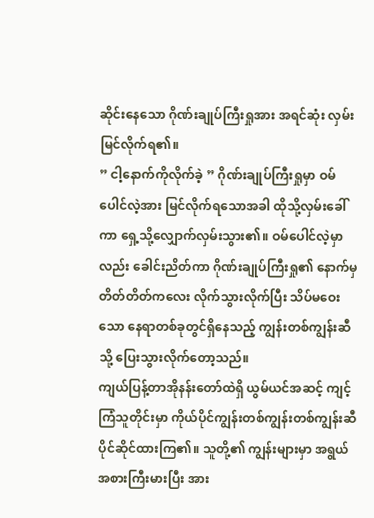ဆိုင်းနေသော ဂိုဏ်းချုပ်ကြီးရှုအား အရင်ဆုံး လှမ်းမြင်လိုက်ရ၏။
” ငါ့နောက်ကိုလိုက်ခဲ့ ” ဂိုဏ်းချုပ်ကြီးရှုမှာ ဝမ်ပေါင်လဲ့အား မြင်လိုက်ရသောအခါ ထိုသို့လှမ်းခေါ်ကာ ရှေ့သို့လျှောက်လှမ်းသွား၏။ ဝမ်ပေါင်လဲ့မှာလည်း ခေါင်းညိတ်ကာ ဂိုဏ်းချုပ်ကြီးရှု၏ နောက်မှ တိတ်တိတ်ကလေး လိုက်သွားလိုက်ပြီး သိပ်မဝေးသော နေရာတစ်ခုတွင်ရှိနေသည့် ကျွန်းတစ်ကျွန်းဆီသို့ ပြေးသွားလိုက်တော့သည်။
ကျယ်ပြန့်တာအိုနန်းတော်ထဲရှိ ယွမ်ယင်အဆင့် ကျင့်ကြံသူတိုင်းမှာ ကိုယ်ပိုင်ကျွန်းတစ်ကျွန်းတစ်ကျွန်းဆီ ပိုင်ဆိုင်ထားကြ၏။ သူတို့၏ ကျွန်းများမှာ အရွယ်အစားကြီးမားပြီး အား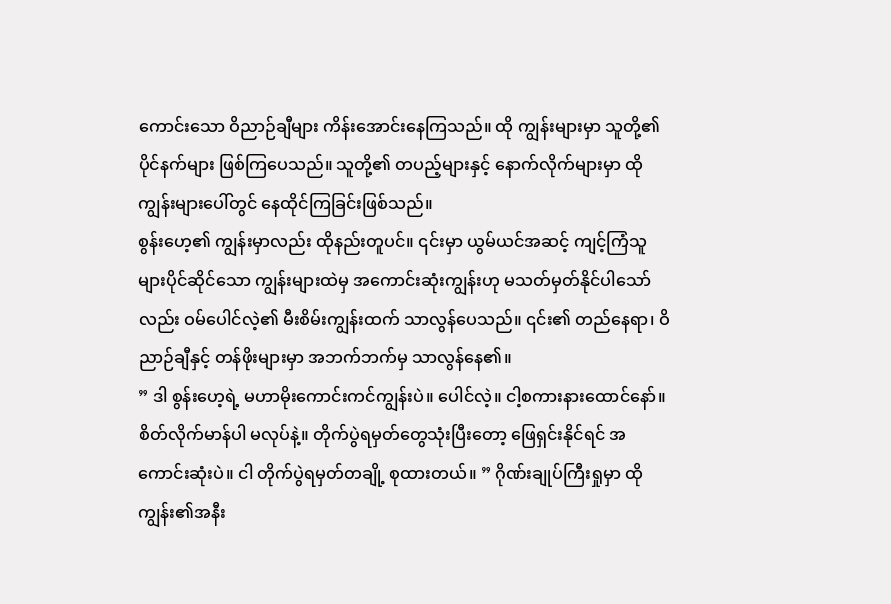ကောင်းသော ဝိညာဉ်ချီများ ကိန်းအောင်းနေကြသည်။ ထို ကျွန်းများမှာ သူတို့၏ ပိုင်နက်များ ဖြစ်ကြပေသည်။ သူတို့၏ တပည့်များနှင့် နောက်လိုက်များမှာ ထိုကျွန်းများပေါ်တွင် နေထိုင်ကြခြင်းဖြစ်သည်။
စွန်းဟေ့၏ ကျွန်းမှာလည်း ထိုနည်းတူပင်။ ၎င်းမှာ ယွမ်ယင်အဆင့် ကျင့်ကြံသူများပိုင်ဆိုင်သော ကျွန်းများထဲမှ အကောင်းဆုံးကျွန်းဟု မသတ်မှတ်နိုင်ပါသော်လည်း ဝမ်ပေါင်လဲ့၏ မီးစိမ်းကျွန်းထက် သာလွန်ပေသည်။ ၎င်း၏ တည်နေရာ၊ ဝိညာဉ်ချီနှင့် တန်ဖိုးများမှာ အဘက်ဘက်မှ သာလွန်နေ၏။
” ဒါ စွန်းဟေ့ရဲ့ မဟာမိုးကောင်းကင်ကျွန်းပဲ။ ပေါင်လဲ့။ ငါ့စကားနားထောင်နော်။ စိတ်လိုက်မာန်ပါ မလုပ်နဲ့။ တိုက်ပွဲရမှတ်တွေသုံးပြီးတော့ ဖြေရှင်းနိုင်ရင် အကောင်းဆုံးပဲ။ ငါ တိုက်ပွဲရမှတ်တချို့ စုထားတယ်။ ” ဂိုဏ်းချုပ်ကြီးရှုမှာ ထိုကျွန်း၏အနီး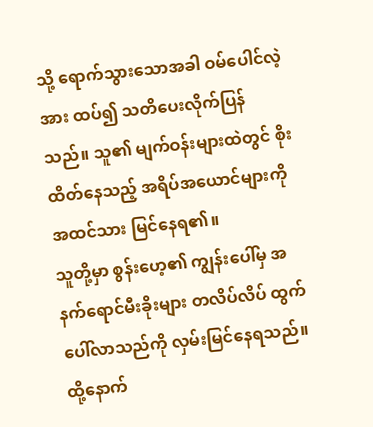သို့ ရောက်သွားသောအခါ ဝမ်ပေါင်လဲ့အား ထပ်၍ သတိပေးလိုက်ပြန်သည်။ သူ၏ မျက်ဝန်းများထဲတွင် စိုးထိတ်နေသည့် အရိပ်အယောင်များကို အထင်သား မြင်နေရ၏။
သူတို့မှာ စွန်းဟေ့၏ ကျွန်းပေါ်မှ အနက်ရောင်မီးခိုးများ တလိပ်လိပ် ထွက်ပေါ်လာသည်ကို လှမ်းမြင်နေရသည်။ ထို့နောက်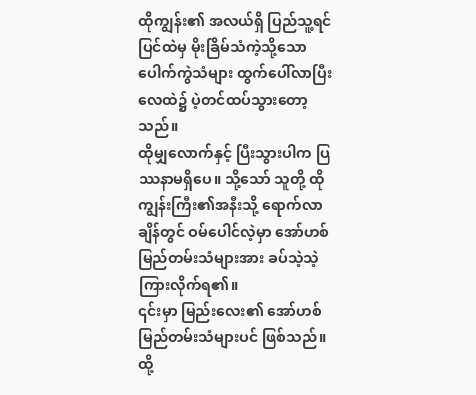ထိုကျွန်း၏ အလယ်ရှိ ပြည်သူ့ရင်ပြင်ထဲမှ မိုးခြိမ်သံကဲ့သို့သော ပေါက်ကွဲသံများ ထွက်ပေါ်လာပြီး လေထဲ၌ ပဲ့တင်ထပ်သွားတော့သည်။
ထိုမျှလောက်နှင့် ပြီးသွားပါက ပြဿနာမရှိပေ။ သို့သော် သူတို့ ထိုကျွန်းကြီး၏အနီးသို့ ရောက်လာချိန်တွင် ဝမ်ပေါင်လဲ့မှာ အော်ဟစ်မြည်တမ်းသံများအား ခပ်သဲ့သဲ့ ကြားလိုက်ရ၏။
၎င်းမှာ မြည်းလေး၏ အော်ဟစ်မြည်တမ်းသံများပင် ဖြစ်သည်။
ထို့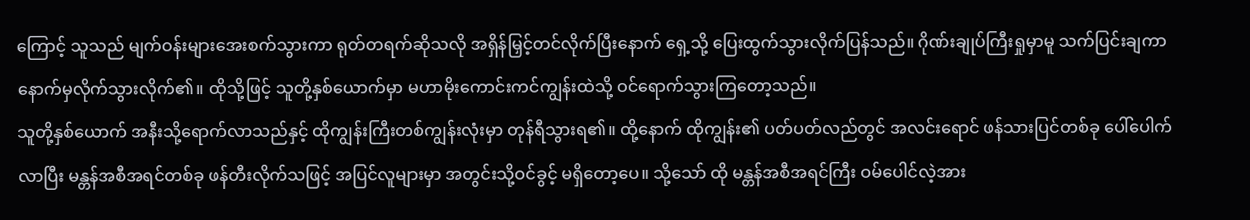ကြောင့် သူသည် မျက်ဝန်းများအေးစက်သွားကာ ရုတ်တရက်ဆိုသလို အရှိန်မြှင့်တင်လိုက်ပြီးနောက် ရှေ့သို့ ပြေးထွက်သွားလိုက်ပြန်သည်။ ဂိုဏ်းချုပ်ကြီးရှုမှာမူ သက်ပြင်းချကာ နောက်မှလိုက်သွားလိုက်၏။ ထိုသို့ဖြင့် သူတို့နှစ်ယောက်မှာ မဟာမိုးကောင်းကင်ကျွန်းထဲသို့ ဝင်ရောက်သွားကြတော့သည်။
သူတို့နှစ်ယောက် အနီးသို့ရောက်လာသည်နှင့် ထိုကျွန်းကြီးတစ်ကျွန်းလုံးမှာ တုန်ရီသွားရ၏။ ထို့နောက် ထိုကျွန်း၏ ပတ်ပတ်လည်တွင် အလင်းရောင် ဖန်သားပြင်တစ်ခု ပေါ်ပေါက်လာပြီး မန္တန်အစီအရင်တစ်ခု ဖန်တီးလိုက်သဖြင့် အပြင်လူများမှာ အတွင်းသို့ဝင်ခွင့် မရှိတော့ပေ။ သို့သော် ထို မန္တန်အစီအရင်ကြီး ဝမ်ပေါင်လဲ့အား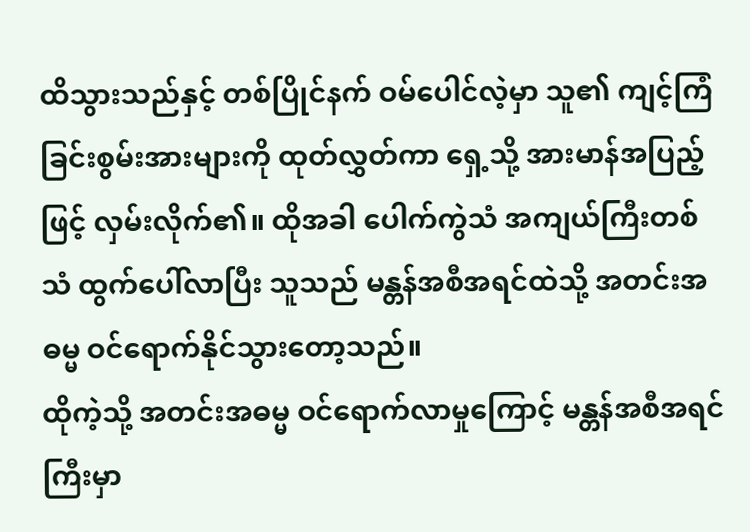ထိသွားသည်နှင့် တစ်ပြိုင်နက် ဝမ်ပေါင်လဲ့မှာ သူ၏ ကျင့်ကြံခြင်းစွမ်းအားများကို ထုတ်လွှတ်ကာ ရှေ့သို့ အားမာန်အပြည့်ဖြင့် လှမ်းလိုက်၏။ ထိုအခါ ပေါက်ကွဲသံ အကျယ်ကြီးတစ်သံ ထွက်ပေါ်လာပြီး သူသည် မန္တန်အစီအရင်ထဲသို့ အတင်းအဓမ္မ ဝင်ရောက်နိုင်သွားတော့သည်။
ထိုကဲ့သို့ အတင်းအဓမ္မ ဝင်ရောက်လာမှုကြောင့် မန္တန်အစီအရင်ကြီးမှာ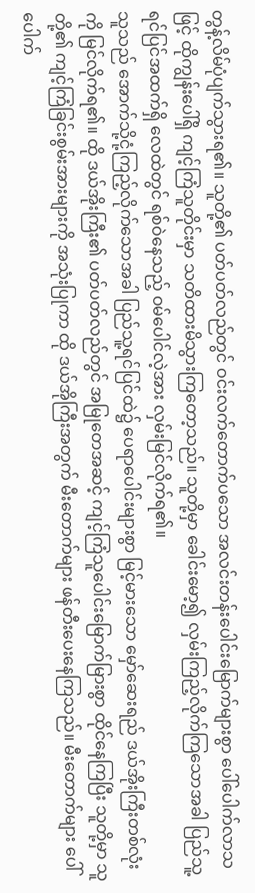တွန့်လိမ်ပုံပျက်သွားရ၏။ သူတို့၏ ပတ်ပတ်လည်တွင် ဝင်းလက်တောက်ပသော အလင်းတန်းပေါင်းမြောက်များစွာ ပေါ်ပေါက်လာသဖြင့် ထိုကျွန်းပေါ်ရှိ ကျင့်ကြံသူတိုင်းမှာ သတိထားမိသွားကြတော့သည်။ သူတို့မှာ ခေါင်းမော့၍ လှမ်းကြည့်လိုက်ကြသောအခါ ပြည်သူ့ရင်ပြင်အထက်ရှိ လေထဲတွင် ရစ်ဝဲနေသည့် ဝမ်ပေါင်လဲ့အား လှမ်းမြင်လိုက်ရ၏။
သူသည် အောက်သို့ငုံ့ကြည့်လိုက်သောအခါ ပြည်သူ့ရင်ပြင်ထဲ၌ ပေရာပေါင်းများစွာ မြင့်မားသော မှော်ဆေးရည် ဒယ်အိုးကြီးတစ်လုံးကို မြင်လိုက်ရ၏။ ထို ဒယ်အိုးကြီး၏ ပတ်ပတ်လည်တွင် အမြုတေအဆင့် ကျင့်ကြံသူပေါင်းမြောက်မြားစွာ ထိုင်နေကြပြီး သူတို့မှာ သူတို့၏ ကျင့်ကြံခြင်းစွမ်းအားများကို အသုံးပြုကာ ထို ဒယ်အိုကြီးအတွက် မီးတောက်များ ဖန်တီးပေးနေကြသည်။ မီးတောက်များ ပေါ်ပေါက်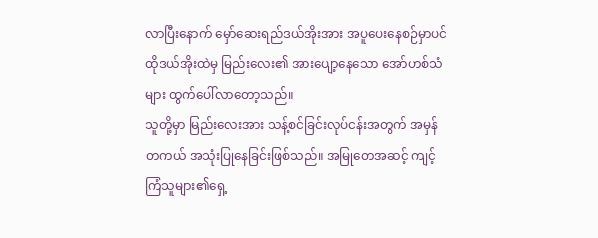လာပြီးနောက် မှော်ဆေးရည်ဒယ်အိုးအား အပူပေးနေစဉ်မှာပင် ထိုဒယ်အိုးထဲမှ မြည်းလေး၏ အားပျော့နေသော အော်ဟစ်သံများ ထွက်ပေါ်လာတော့သည်။
သူတို့မှာ မြည်းလေးအား သန့်စင်ခြင်းလုပ်ငန်းအတွက် အမှန်တကယ် အသုံးပြုနေခြင်းဖြစ်သည်။ အမြုတေအဆင့် ကျင့်ကြံသူများ၏ရှေ့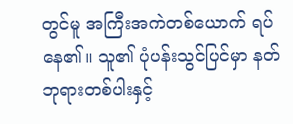တွင်မူ အကြီးအကဲတစ်ယောက် ရပ်နေ၏။ သူ၏ ပုံပန်းသွင်ပြင်မှာ နတ်ဘုရားတစ်ပါးနှင့်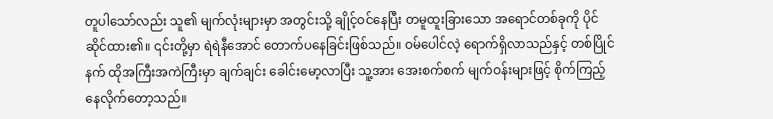တူပါသော်လည်း သူ၏ မျက်လုံးများမှာ အတွင်းသို့ ချိုင့်ဝင်နေပြီး တမူထူးခြားသော အရောင်တစ်ခုကို ပိုင်ဆိုင်ထား၏။ ၎င်းတို့မှာ ရဲရဲနီအောင် တောက်ပနေခြင်းဖြစ်သည်။ ဝမ်ပေါင်လဲ့ ရောက်ရှိလာသည်နှင့် တစ်ပြိုင်နက် ထိုအကြီးအကဲကြီးမှာ ချက်ချင်း ခေါင်းမော့လာပြီး သူ့အား အေးစက်စက် မျက်ဝန်းများဖြင့် စိုက်ကြည့်နေလိုက်တော့သည်။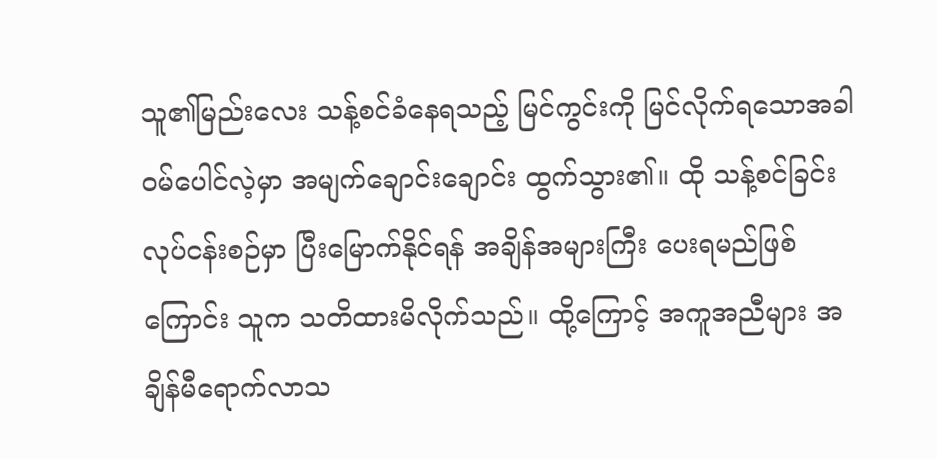သူ၏မြည်းလေး သန့်စင်ခံနေရသည့် မြင်ကွင်းကို မြင်လိုက်ရသောအခါ ဝမ်ပေါင်လဲ့မှာ အမျက်ချောင်းချောင်း ထွက်သွား၏။ ထို သန့်စင်ခြင်းလုပ်ငန်းစဉ်မှာ ပြီးမြောက်နိုင်ရန် အချိန်အများကြီး ပေးရမည်ဖြစ်ကြောင်း သူက သတိထားမိလိုက်သည်။ ထို့ကြောင့် အကူအညီများ အချိန်မီရောက်လာသ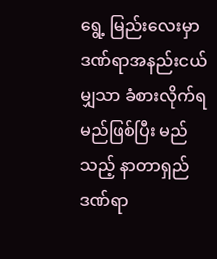ရွေ့ မြည်းလေးမှာ ဒဏ်ရာအနည်းငယ်မျှသာ ခံစားလိုက်ရမည်ဖြစ်ပြီး မည်သည့် နာတာရှည်ဒဏ်ရာ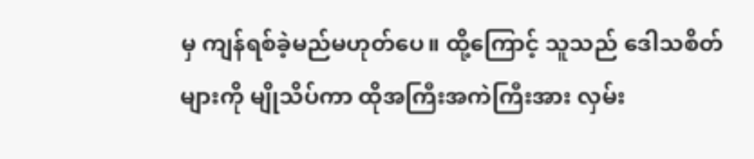မှ ကျန်ရစ်ခဲ့မည်မဟုတ်ပေ။ ထို့ကြောင့် သူသည် ဒေါသစိတ်များကို မျိုသိပ်ကာ ထိုအကြီးအကဲကြီးအား လှမ်း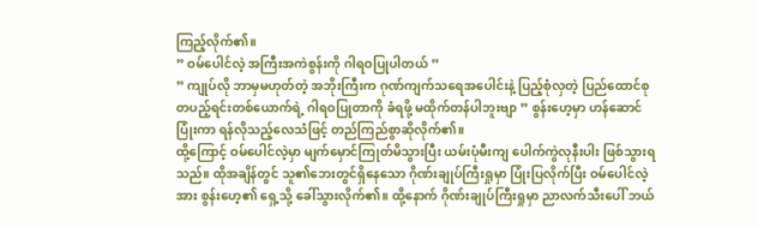ကြည့်လိုက်၏။
” ဝမ်ပေါင်လဲ့ အကြီးအကဲစွန်းကို ဂါရဝပြုပါတယ် ”
” ကျုပ်လို ဘာမှမဟုတ်တဲ့ အဘိုးကြီးက ဂုဏ်ကျက်သရေအပေါင်းနဲ့ ပြည့်စုံလှတဲ့ ပြည်ထောင်စုတပည့်ရင်းတစ်ယောက်ရဲ့ ဂါရဝပြုတာကို ခံရဖို့ မထိုက်တန်ပါဘူးဗျာ ” စွန်းဟေ့မှာ ဟန်ဆောင်ပြုံးကာ ရန်လိုသည့်လေသံဖြင့် တည်ကြည်စွာဆိုလိုက်၏။
ထို့ကြောင့် ဝမ်ပေါင်လဲ့မှာ မျက်မှောင်ကြုတ်မိသွားပြီး ယမ်းပုံမီးကျ ပေါက်ကွဲလုနီးပါး ဖြစ်သွားရသည်။ ထိုအချိန်တွင် သူ၏ဘေးတွင်ရှိနေသော ဂိုဏ်းချုပ်ကြီးရှုမှာ ပြုံးပြလိုက်ပြီး ဝမ်ပေါင်လဲ့အား စွန်းဟေ့၏ ရှေ့သို့ ခေါ်သွားလိုက်၏။ ထို့နောက် ဂိုဏ်းချုပ်ကြီးရှုမှာ ညာလက်သီးပေါ် ဘယ်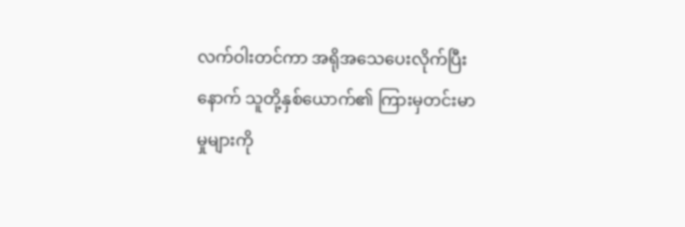လက်ဝါးတင်ကာ အရိုအသေပေးလိုက်ပြီးနောက် သူတို့နှစ်ယောက်၏ ကြားမှတင်းမာမှုများကို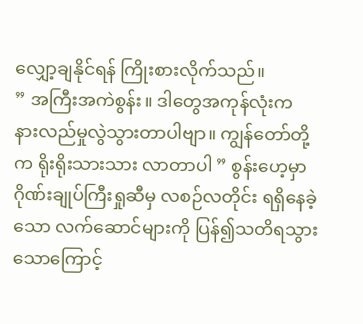လျှော့ချနိုင်ရန် ကြိုးစားလိုက်သည်။
” အကြီးအကဲစွန်း။ ဒါတွေအကုန်လုံးက နားလည်မှုလွဲသွားတာပါဗျာ။ ကျွန်တော်တို့က ရိုးရိုးသားသား လာတာပါ ” စွန်းဟေ့မှာ ဂိုဏ်းချုပ်ကြီးရှုဆီမှ လစဉ်လတိုင်း ရရှိနေခဲ့သော လက်ဆောင်များကို ပြန်၍သတိရသွားသောကြောင့်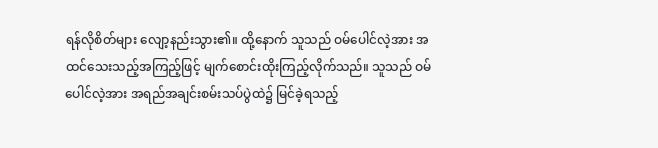ရန်လိုစိတ်များ လျော့နည်းသွား၏။ ထို့နောက် သူသည် ဝမ်ပေါင်လဲ့အား အထင်သေးသည့်အကြည့်ဖြင့် မျက်စောင်းထိုးကြည့်လိုက်သည်။ သူသည် ဝမ်ပေါင်လဲ့အား အရည်အချင်းစမ်းသပ်ပွဲထဲ၌ မြင်ခဲ့ရသည့်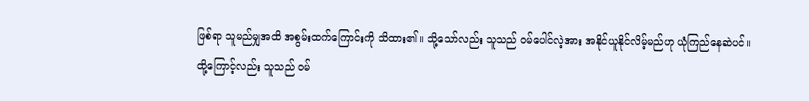ဖြစ်ရာ သူမည်မျှအထိ အစွမ်းထက်ကြောင်းကို သိထား၏။ သို့သော်လည်း သူသည် ဝမ်ပေါင်လဲ့အား အနိုင်ယူနိုင်လိမ့်မည်ဟု ယုံကြည်နေဆဲပင်။
ထို့ကြောင့်လည်း သူသည် ဝမ်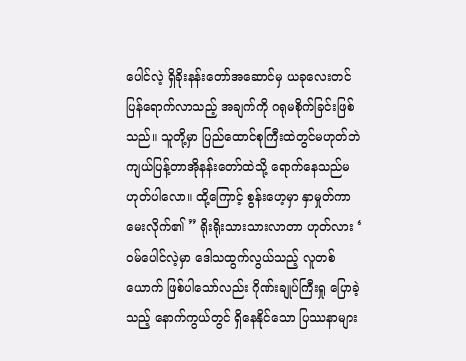ပေါင်လဲ့ ရှိခိုးနန်းတော်အဆောင်မှ ယခုလေးတင် ပြန်ရောက်လာသည့် အချက်ကို ဂရုမစိုက်ခြင်းဖြစ်သည်။ သူတို့မှာ ပြည်ထောင်စုကြီးထဲတွင်မဟုတ်ဘဲ ကျယ်ပြန့်တာအိုနန်းတော်ထဲသို့ ရောက်နေသည်မဟုတ်ပါလော။ ထို့ကြောင့် စွန်းဟေ့မှာ နှာမှုတ်ကာ မေးလိုက်၏ ” ရိုးရိုးသားသားလာတာ ဟုတ်လား ‘
ဝမ်ပေါင်လဲ့မှာ ဒေါသထွက်လွယ်သည့် လူတစ်ယောက် ဖြစ်ပါသော်လည်း ဂိုဏ်းချုပ်ကြီးရှု ပြောခဲ့သည့် နောက်ကွယ်တွင် ရှိနေနိုင်သော ပြဿနာများ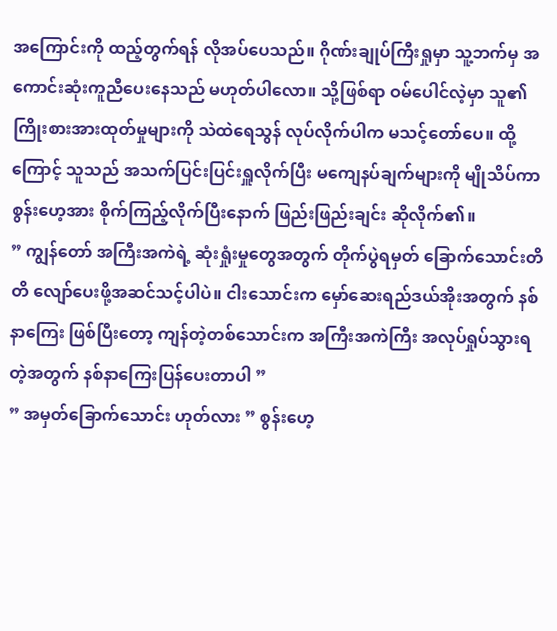အကြောင်းကို ထည့်တွက်ရန် လိုအပ်ပေသည်။ ဂိုဏ်းချုပ်ကြီးရှုမှာ သူ့ဘက်မှ အကောင်းဆုံးကူညီပေးနေသည် မဟုတ်ပါလော။ သို့ဖြစ်ရာ ဝမ်ပေါင်လဲ့မှာ သူ၏ကြိုးစားအားထုတ်မှုများကို သဲထဲရေသွန် လုပ်လိုက်ပါက မသင့်တော်ပေ။ ထို့ကြောင့် သူသည် အသက်ပြင်းပြင်းရှူလိုက်ပြီး မကျေနပ်ချက်များကို မျိုသိပ်ကာ စွန်းဟေ့အား စိုက်ကြည့်လိုက်ပြီးနောက် ဖြည်းဖြည်းချင်း ဆိုလိုက်၏။
” ကျွန်တော် အကြီးအကဲရဲ့ ဆုံးရှုံးမှုတွေအတွက် တိုက်ပွဲရမှတ် ခြောက်သောင်းတိတိ လျော်ပေးဖို့အဆင်သင့်ပါပဲ။ ငါးသောင်းက မှော်ဆေးရည်ဒယ်အိုးအတွက် နစ်နာကြေး ဖြစ်ပြီးတော့ ကျန်တဲ့တစ်သောင်းက အကြီးအကဲကြီး အလုပ်ရှုပ်သွားရတဲ့အတွက် နစ်နာကြေးပြန်ပေးတာပါ ”
” အမှတ်ခြောက်သောင်း ဟုတ်လား ” စွန်းဟေ့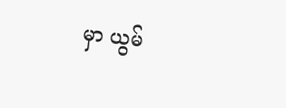မှာ ယွမ်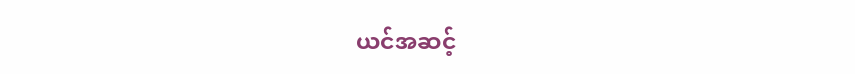ယင်အဆင့်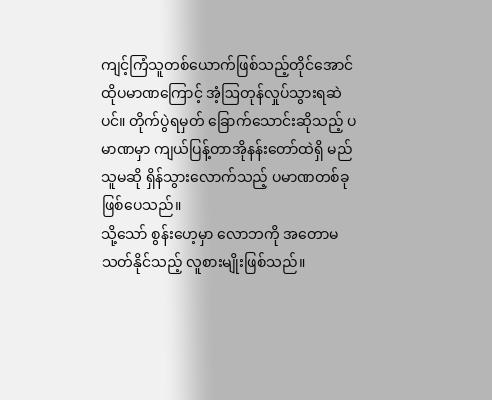ကျင့်ကြံသူတစ်ယောက်ဖြစ်သည့်တိုင်အောင် ထိုပမာဏကြောင့် အံ့ဩတုန်လှုပ်သွားရဆဲပင်။ တိုက်ပွဲရမှတ် ခြောက်သောင်းဆိုသည့် ပမာဏမှာ ကျယ်ပြန့်တာအိုနန်းတော်ထဲရှိ မည်သူမဆို ရှိန်သွားလောက်သည့် ပမာဏတစ်ခု ဖြစ်ပေသည်။
သို့သော် စွန်းဟေ့မှာ လောဘကို အတောမသတ်နိုင်သည့် လူစားမျိုးဖြစ်သည်။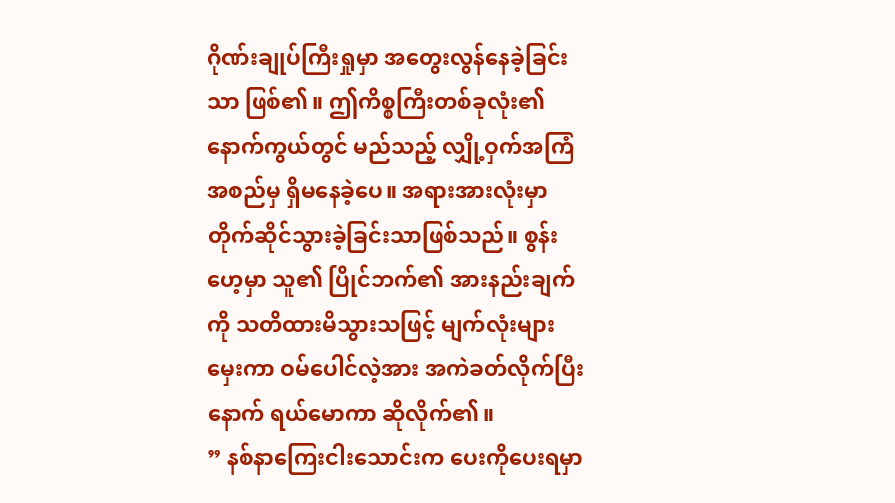ဂိုဏ်းချုပ်ကြီးရှုမှာ အတွေးလွန်နေခဲ့ခြင်းသာ ဖြစ်၏။ ဤကိစ္စကြီးတစ်ခုလုံး၏ နောက်ကွယ်တွင် မည်သည့် လျှို့ဝှက်အကြံအစည်မှ ရှိမနေခဲ့ပေ။ အရားအားလုံးမှာ တိုက်ဆိုင်သွားခဲ့ခြင်းသာဖြစ်သည်။ စွန်းဟေ့မှာ သူ၏ ပြိုင်ဘက်၏ အားနည်းချက်ကို သတိထားမိသွားသဖြင့် မျက်လုံးများမှေးကာ ဝမ်ပေါင်လဲ့အား အကဲခတ်လိုက်ပြီးနောက် ရယ်မောကာ ဆိုလိုက်၏။
” နစ်နာကြေးငါးသောင်းက ပေးကိုပေးရမှာ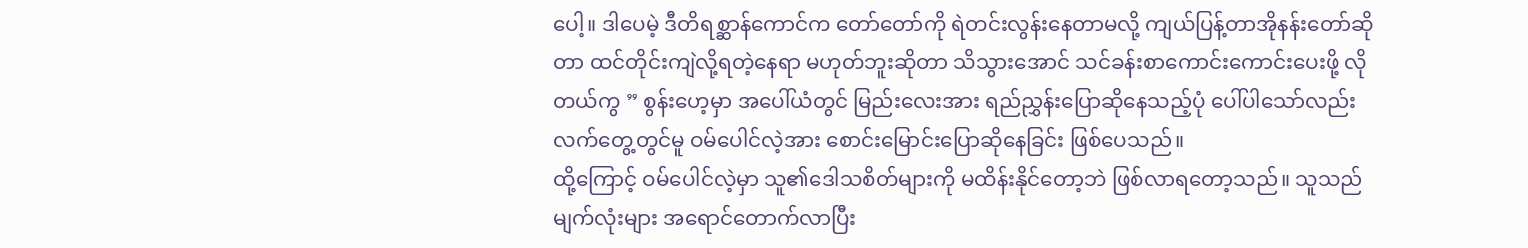ပေါ့။ ဒါပေမဲ့ ဒီတိရစ္ဆာန်ကောင်က တော်တော်ကို ရဲတင်းလွန်းနေတာမလို့ ကျယ်ပြန့်တာအိုနန်းတော်ဆိုတာ ထင်တိုင်းကျဲလို့ရတဲ့နေရာ မဟုတ်ဘူးဆိုတာ သိသွားအောင် သင်ခန်းစာကောင်းကောင်းပေးဖို့ လိုတယ်ကွ ” စွန်းဟေ့မှာ အပေါ်ယံတွင် မြည်းလေးအား ရည်ညွှန်းပြောဆိုနေသည့်ပုံ ပေါ်ပါသော်လည်း လက်တွေ့တွင်မူ ဝမ်ပေါင်လဲ့အား စောင်းမြောင်းပြောဆိုနေခြင်း ဖြစ်ပေသည်။
ထို့ကြောင့် ဝမ်ပေါင်လဲ့မှာ သူ၏ဒေါသစိတ်များကို မထိန်းနိုင်တော့ဘဲ ဖြစ်လာရတော့သည်။ သူသည် မျက်လုံးများ အရောင်တောက်လာပြီး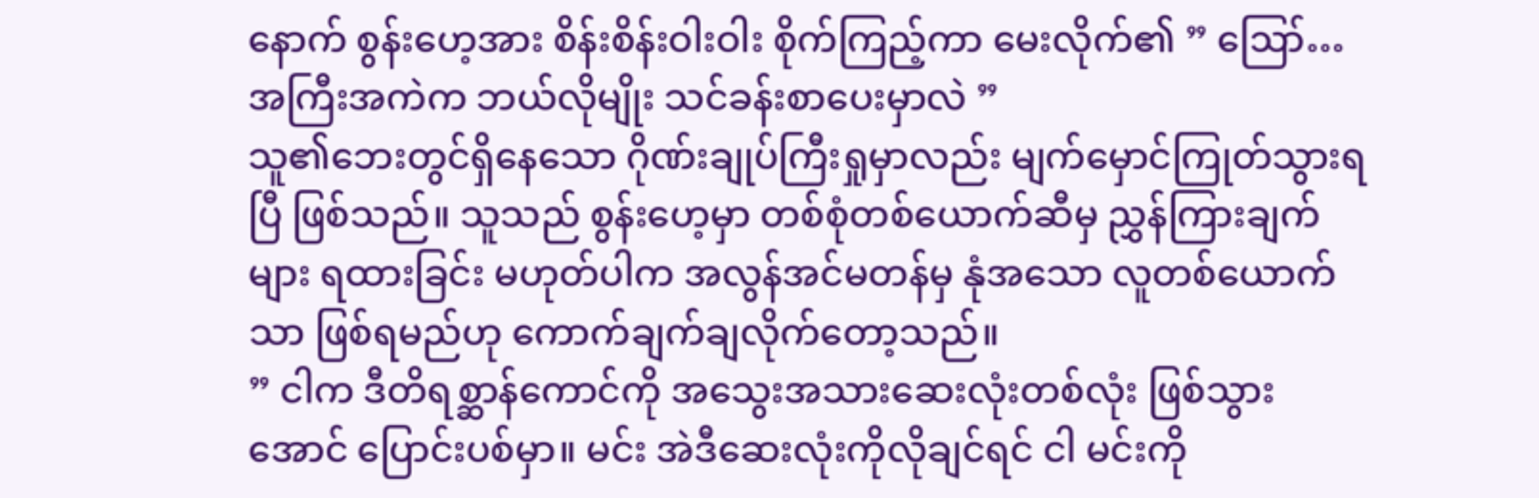နောက် စွန်းဟေ့အား စိန်းစိန်းဝါးဝါး စိုက်ကြည့်ကာ မေးလိုက်၏ ” ဪ… အကြီးအကဲက ဘယ်လိုမျိုး သင်ခန်းစာပေးမှာလဲ ”
သူ၏ဘေးတွင်ရှိနေသော ဂိုဏ်းချုပ်ကြီးရှုမှာလည်း မျက်မှောင်ကြုတ်သွားရပြီ ဖြစ်သည်။ သူသည် စွန်းဟေ့မှာ တစ်စုံတစ်ယောက်ဆီမှ ညွှန်ကြားချက်များ ရထားခြင်း မဟုတ်ပါက အလွန်အင်မတန်မှ နုံအသော လူတစ်ယောက်သာ ဖြစ်ရမည်ဟု ကောက်ချက်ချလိုက်တော့သည်။
” ငါက ဒီတိရစ္ဆာန်ကောင်ကို အသွေးအသားဆေးလုံးတစ်လုံး ဖြစ်သွားအောင် ပြောင်းပစ်မှာ။ မင်း အဲဒီဆေးလုံးကိုလိုချင်ရင် ငါ မင်းကို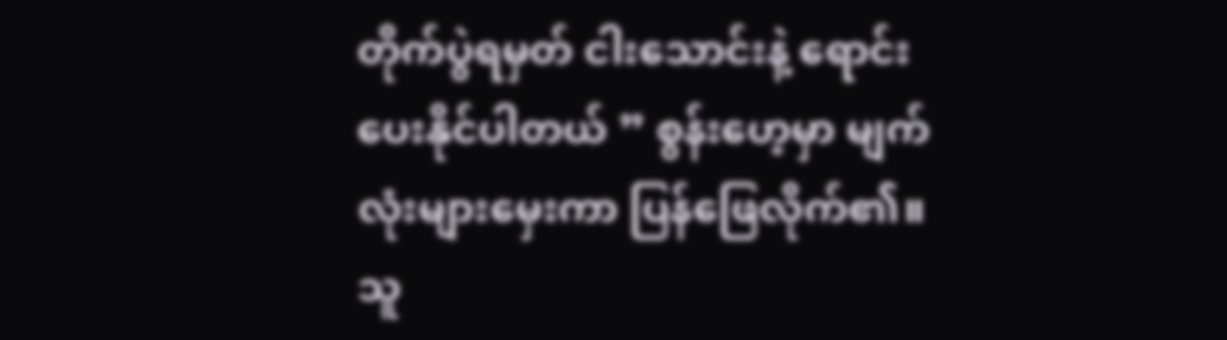တိုက်ပွဲရမှတ် ငါးသောင်းနဲ့ ရောင်းပေးနိုင်ပါတယ် ” စွန်းဟေ့မှာ မျက်လုံးများမှေးကာ ပြန်ဖြေလိုက်၏။ သူ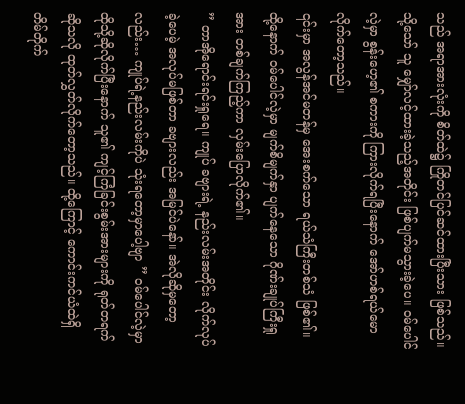သည် အရာအားလုံးကို စိတ်ထဲ၌ ကြိုတင်ပြင်ဆင်ထားပြီးသား ဖြစ်သည်။ သို့သော် သူ မျှော်လင့်ထားခဲ့သည့်အတိုင်း ဖြစ်ပျက်မသွားခဲ့ပေ။ ဝမ်ပေါင်လဲ့မှာ စွန်းဟေ့၏ စကားကို ကြားလိုက်ရပြီးနောက် အော်ဟစ်ရယ်မောလိုက်တော့သည်။
၎င်းမှာ အလွန်အင်မတန်မှ အေးစက်သော ရယ်သံကြီးတစ်သံ ဖြစ်၏။ ထို့နောက် ဝမ်ပေါင်လဲ့မှာ မျက်စိမျက်နှာ ပျက်နေသော ဂိုဏ်းချုပ်ကြီးရှုအား တစ်ချက်ကြည့်ကာ လှမ်းပြောလိုက်၏။
” တာအိုရောင်းရင်းရှုရေ။ ကျုပ် ခဗျားရဲ့ နည်းလမ်းအတိုင်း လိုက်လုပ်ခဲ့ပေမဲ့ အလုပ်မဖြစ်တာ ခဗျားလည်း အမြင်ပဲနော်။ အဲလိုဆိုမှတော့လည်း… ကျုပ်ရဲ့နည်းလမ်းကိုပဲ သုံးရတော့မှာပေါ့ဗျာ ” ဝမ်ပေါင်လဲ့မှာ ထိုသို့ဆိုလိုက်ပြီးနောက် သူ၏ ကျင့်ကြံခြင်းစွမ်းအားများကို ရုတ်တရက်ဆိုသလို ထုတ်လွှတ်လိုက်တော့သည်။ ထို့ကြောင့် ကောင်းကင်ယံထဲရှိ တိမ်တိုက်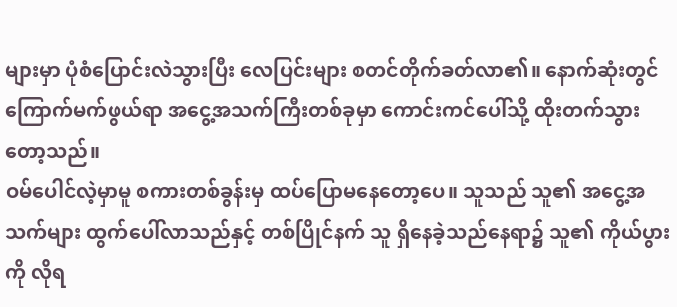များမှာ ပုံစံပြောင်းလဲသွားပြီး လေပြင်းများ စတင်တိုက်ခတ်လာ၏။ နောက်ဆုံးတွင် ကြောက်မက်ဖွယ်ရာ အငွေ့အသက်ကြီးတစ်ခုမှာ ကောင်းကင်ပေါ်သို့ ထိုးတက်သွားတော့သည်။
ဝမ်ပေါင်လဲ့မှာမူ စကားတစ်ခွန်းမှ ထပ်ပြောမနေတော့ပေ။ သူသည် သူ၏ အငွေ့အသက်များ ထွက်ပေါ်လာသည်နှင့် တစ်ပြိုင်နက် သူ ရှိနေခဲ့သည်နေရာ၌ သူ၏ ကိုယ်ပွားကို လိုရ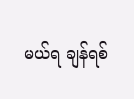မယ်ရ ချန်ရစ်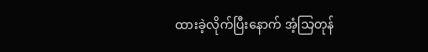ထားခဲ့လိုက်ပြီးနောက် အံ့သြတုန်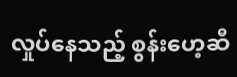လှုပ်နေသည့် စွန်းဟေ့ဆီ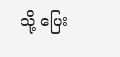သို့ ပြေး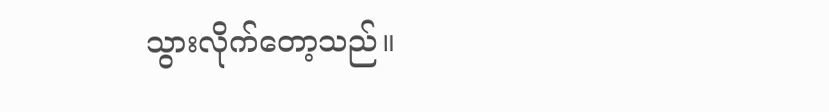သွားလိုက်တော့သည်။